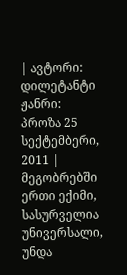| ავტორი: დილეტანტი ჟანრი: პროზა 25 სექტემბერი, 2011 |
მეგობრებში ერთი ექიმი, სასურველია უნივერსალი, უნდა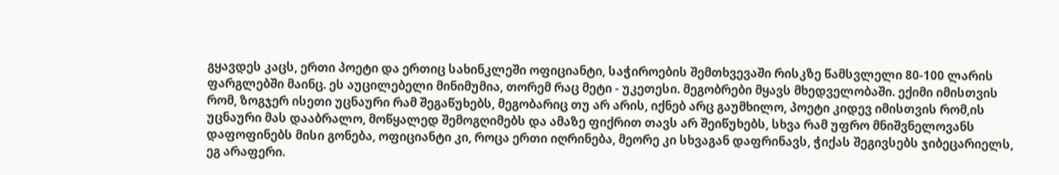გყავდეს კაცს, ერთი პოეტი და ერთიც სახინკლეში ოფიციანტი, საჭიროების შემთხვევაში რისკზე წამსვლელი 80-100 ლარის ფარგლებში მაინც. ეს აუცილებელი მინიმუმია, თორემ რაც მეტი - უკეთესი. მეგობრები მყავს მხედველობაში. ექიმი იმისთვის რომ, ზოგჯერ ისეთი უცნაური რამ შეგაწუხებს, მეგობარიც თუ არ არის, იქნებ არც გაუმხილო, პოეტი კიდევ იმისთვის რომ,ის უცნაური მას დააბრალო, მოწყალედ შემოგღიმებს და ამაზე ფიქრით თავს არ შეიწუხებს, სხვა რამ უფრო მნიშვნელოვანს დაფოფინებს მისი გონება, ოფიციანტი კი, როცა ერთი იღრინება, მეორე კი სხვაგან დაფრინავს, ჭიქას შეგივსებს ჯიბეცარიელს, ეგ არაფერი.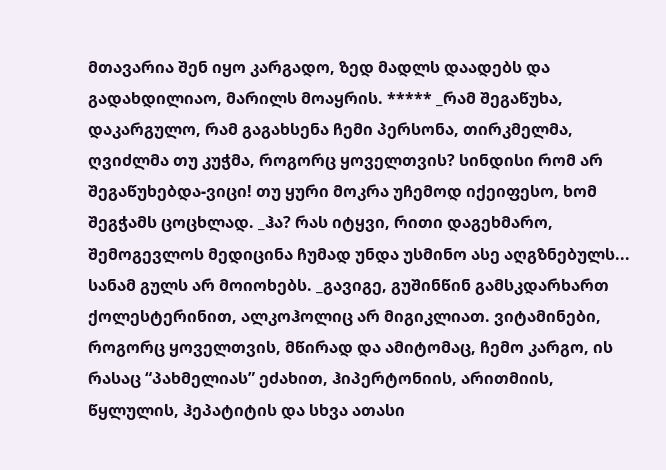მთავარია შენ იყო კარგადო, ზედ მადლს დაადებს და გადახდილიაო, მარილს მოაყრის. ***** _რამ შეგაწუხა, დაკარგულო, რამ გაგახსენა ჩემი პერსონა, თირკმელმა, ღვიძლმა თუ კუჭმა, როგორც ყოველთვის? სინდისი რომ არ შეგაწუხებდა-ვიცი! თუ ყური მოკრა უჩემოდ იქეიფესო, ხომ შეგჭამს ცოცხლად. _ჰა? რას იტყვი, რითი დაგეხმარო, შემოგევლოს მედიცინა ჩუმად უნდა უსმინო ასე აღგზნებულს... სანამ გულს არ მოიოხებს. _გავიგე, გუშინწინ გამსკდარხართ ქოლესტერინით, ალკოჰოლიც არ მიგიკლიათ. ვიტამინები, როგორც ყოველთვის, მწირად და ამიტომაც, ჩემო კარგო, ის რასაც “პახმელიას” ეძახით, ჰიპერტონიის, არითმიის, წყლულის, ჰეპატიტის და სხვა ათასი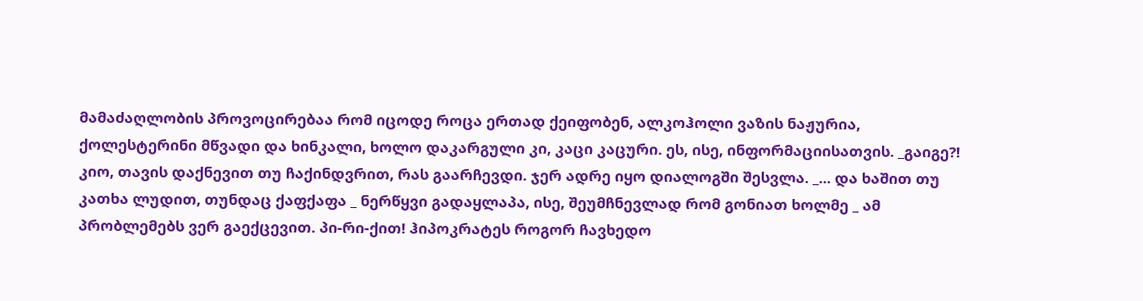მამაძაღლობის პროვოცირებაა რომ იცოდე როცა ერთად ქეიფობენ, ალკოჰოლი ვაზის ნაჟურია, ქოლესტერინი მწვადი და ხინკალი, ხოლო დაკარგული კი, კაცი კაცური. ეს, ისე, ინფორმაციისათვის. _გაიგე?! კიო, თავის დაქნევით თუ ჩაქინდვრით, რას გაარჩევდი. ჯერ ადრე იყო დიალოგში შესვლა. _... და ხაშით თუ კათხა ლუდით, თუნდაც ქაფქაფა _ ნერწყვი გადაყლაპა, ისე, შეუმჩნევლად რომ გონიათ ხოლმე _ ამ პრობლემებს ვერ გაექცევით. პი-რი-ქით! ჰიპოკრატეს როგორ ჩავხედო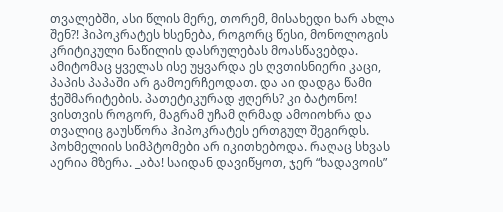თვალებში, ასი წლის მერე, თორემ, მისახედი ხარ ახლა შენ?! ჰიპოკრატეს ხსენება, როგორც წესი, მონოლოგის კრიტიკული ნაწილის დასრულებას მოასწავებდა. ამიტომაც ყველას ისე უყვარდა ეს ღვთისნიერი კაცი, პაპის პაპაში არ გამოერჩეოდათ. და აი დადგა წამი ჭეშმარიტების. პათეტიკურად ჟღერს? კი ბატონო! ვისთვის როგორ, მაგრამ უჩამ ღრმად ამოიოხრა და თვალიც გაუსწორა ჰიპოკრატეს ერთგულ შეგირდს. პოხმელიის სიმპტომები არ იკითხებოდა. რაღაც სხვას აერია მზერა. _აბა! საიდან დავიწყოთ, ჯერ “ხადავოის”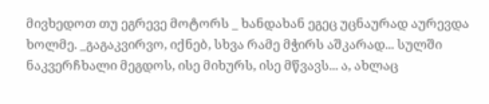მივხედოთ თუ ეგრევე მოტორს _ ხანდახან ეგეც უცნაურად აურევდა ხოლმე. _გაგაკვირვო, იქნებ, სხვა რამე მჭირს აშკარად... სულში ნაკვერჩხალი მეგდოს, ისე მიხურს, ისე მწვავს... ა, ახლაც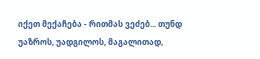იქეთ მექაჩება - რითმას ვეძებ... თუნდ უაზროს, უადგილოს, მაგალითად,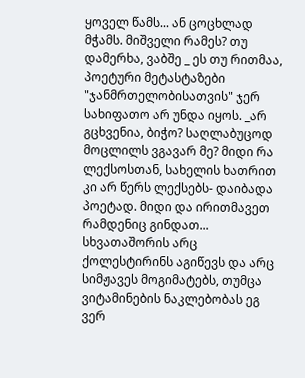ყოველ წამს... ან ცოცხლად მჭამს. მიშველი რამეს? თუ დამერხა, ვაბშე _ ეს თუ რითმაა, პოეტური მეტასტაზები "ჯანმრთელობისათვის" ჯერ სახიფათო არ უნდა იყოს. _არ გცხვენია, ბიჭო? საღლაბუცოდ მოცლილს ვგავარ მე? მიდი რა ლექსოსთან, სახელის ხათრით კი არ წერს ლექსებს- დაიბადა პოეტად. მიდი და ირითმავეთ რამდენიც გინდათ... სხვათაშორის არც ქოლესტირინს აგიწევს და არც სიმჟავეს მოგიმატებს, თუმცა ვიტამინების ნაკლებობას ეგ ვერ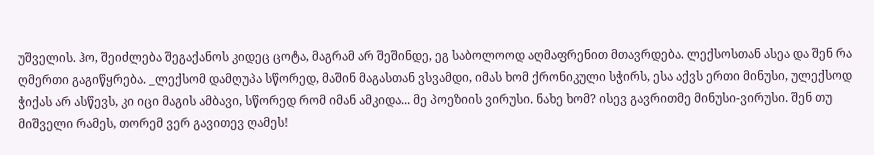უშველის. ჰო, შეიძლება შეგაქანოს კიდეც ცოტა, მაგრამ არ შეშინდე, ეგ საბოლოოდ აღმაფრენით მთავრდება. ლექსოსთან ასეა და შენ რა ღმერთი გაგიწყრება. _ლექსომ დამღუპა სწორედ, მაშინ მაგასთან ვსვამდი, იმას ხომ ქრონიკული სჭირს, ესა აქვს ერთი მინუსი, ულექსოდ ჭიქას არ ასწევს, კი იცი მაგის ამბავი, სწორედ რომ იმან ამკიდა... მე პოეზიის ვირუსი. ნახე ხომ? ისევ გავრითმე მინუსი-ვირუსი. შენ თუ მიშველი რამეს, თორემ ვერ გავითევ ღამეს!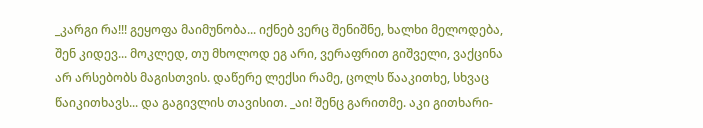_კარგი რა!!! გეყოფა მაიმუნობა... იქნებ ვერც შენიშნე, ხალხი მელოდება, შენ კიდევ... მოკლედ, თუ მხოლოდ ეგ არი, ვერაფრით გიშველი, ვაქცინა არ არსებობს მაგისთვის. დაწერე ლექსი რამე, ცოლს წააკითხე, სხვაც წაიკითხავს... და გაგივლის თავისით. _აი! შენც გარითმე. აკი გითხარი-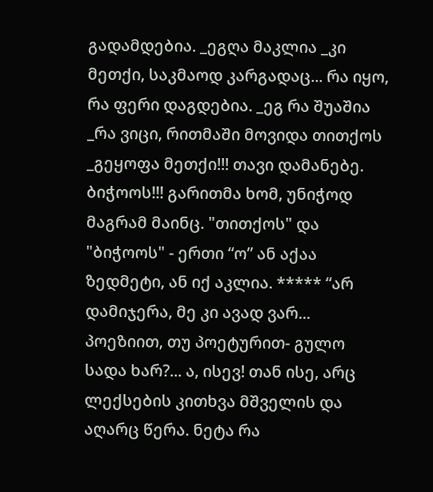გადამდებია. _ეგღა მაკლია _კი მეთქი, საკმაოდ კარგადაც... რა იყო, რა ფერი დაგდებია. _ეგ რა შუაშია _რა ვიცი, რითმაში მოვიდა თითქოს _გეყოფა მეთქი!!! თავი დამანებე. ბიჭოოს!!! გარითმა ხომ, უნიჭოდ მაგრამ მაინც. "თითქოს" და "ბიჭოოს" - ერთი “ო” ან აქაა ზედმეტი, ან იქ აკლია. ***** “არ დამიჯერა, მე კი ავად ვარ... პოეზიით, თუ პოეტურით- გულო სადა ხარ?... ა, ისევ! თან ისე, არც ლექსების კითხვა მშველის და აღარც წერა. ნეტა რა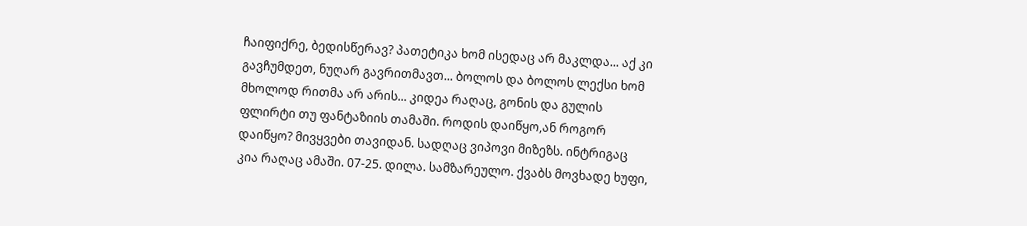ჩაიფიქრე, ბედისწერავ? პათეტიკა ხომ ისედაც არ მაკლდა... აქ კი გავჩუმდეთ, ნუღარ გავრითმავთ... ბოლოს და ბოლოს ლექსი ხომ მხოლოდ რითმა არ არის... კიდეა რაღაც, გონის და გულის ფლირტი თუ ფანტაზიის თამაში. როდის დაიწყო,ან როგორ დაიწყო? მივყვები თავიდან. სადღაც ვიპოვი მიზეზს. ინტრიგაც კია რაღაც ამაში. 07-25. დილა. სამზარეულო. ქვაბს მოვხადე ხუფი,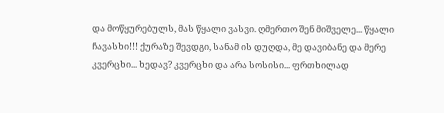და მოწყურებულს, მას წყალი ვასვი. ღმერთო შენ მიშველე... წყალი ჩავასხი!!! ქურაზე შევდგი, სანამ ის დუღდა, მე დავიბანე და მერე კვერცხი... ხედავ? კვერცხი და არა სოსისი... ფრთხილად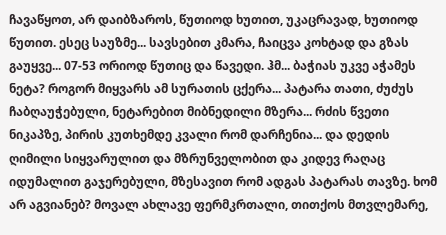ჩავაწყოთ, არ დაიბზაროს, წუთიოდ ხუთით, უკაცრავად, ხუთიოდ წუთით. ესეც საუზმე... სავსებით კმარა, ჩაიცვა კოხტად და გზას გაუყვე... 07-53 ორიოდ წუთიც და წავედი. ჰმ... ბაჭიას უკვე აჭამეს ნეტა? როგორ მიყვარს ამ სურათის ცქერა... პატარა თათი, ძუძუს ჩაბღაუჭებული, ნეტარებით მიბნედილი მზერა... რძის წვეთი ნიკაპზე, პირის კუთხემდე კვალი რომ დარჩენია... და დედის ღიმილი სიყვარულით და მზრუნველობით და კიდევ რაღაც იდუმალით გაჯერებული, მზესავით რომ ადგას პატარას თავზე. ხომ არ აგვიანებ? მოვალ ახლავე ფერმკრთალი, თითქოს მთვლემარე,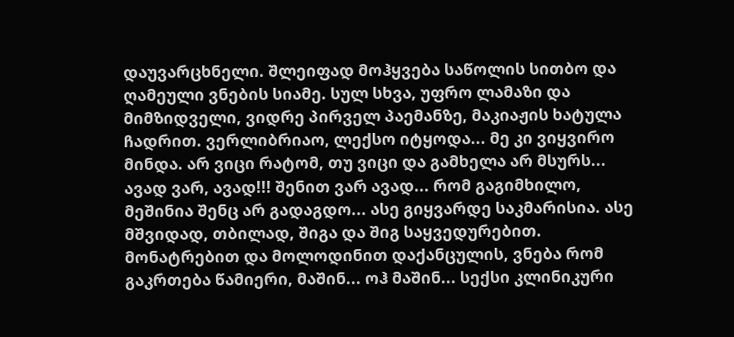დაუვარცხნელი. შლეიფად მოჰყვება საწოლის სითბო და ღამეული ვნების სიამე. სულ სხვა, უფრო ლამაზი და მიმზიდველი, ვიდრე პირველ პაემანზე, მაკიაჟის ხატულა ჩადრით. ვერლიბრიაო, ლექსო იტყოდა... მე კი ვიყვირო მინდა. არ ვიცი რატომ, თუ ვიცი და გამხელა არ მსურს... ავად ვარ, ავად!!! შენით ვარ ავად... რომ გაგიმხილო, მეშინია შენც არ გადაგდო... ასე გიყვარდე საკმარისია. ასე მშვიდად, თბილად, შიგა და შიგ საყვედურებით. მონატრებით და მოლოდინით დაქანცულის, ვნება რომ გაკრთება წამიერი, მაშინ... ოჰ მაშინ... სექსი კლინიკური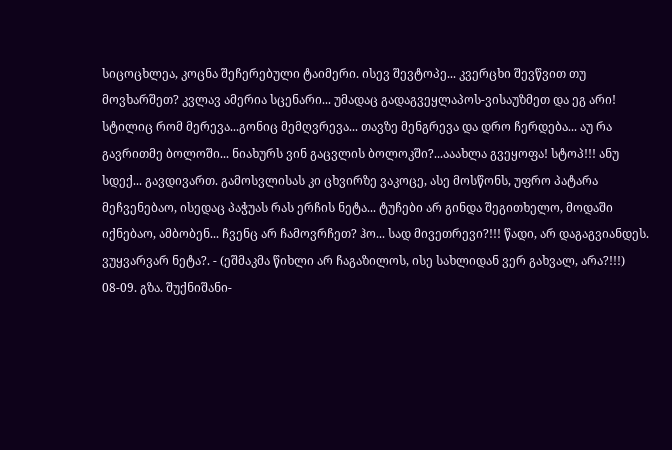სიცოცხლეა, კოცნა შეჩერებული ტაიმერი. ისევ შევტოპე... კვერცხი შევწვით თუ მოვხარშეთ? კვლავ ამერია სცენარი... უმადაც გადაგვეყლაპოს-ვისაუზმეთ და ეგ არი! სტილიც რომ მერევა...გონიც მემღვრევა... თავზე მენგრევა და დრო ჩერდება... აუ რა გავრითმე ბოლოში... ნიახურს ვინ გაცვლის ბოლოკში?...ააახლა გვეყოფა! სტოპ!!! ანუ სდექ... გავდივართ. გამოსვლისას კი ცხვირზე ვაკოცე, ასე მოსწონს, უფრო პატარა მეჩვენებაო, ისედაც პაჭუას რას ერჩის ნეტა... ტუჩები არ გინდა შეგითხელო, მოდაში იქნებაო, ამბობენ... ჩვენც არ ჩამოვრჩეთ? ჰო... სად მივეთრევი?!!! წადი, არ დაგაგვიანდეს. ვუყვარვარ ნეტა?. - (ეშმაკმა წიხლი არ ჩაგაზილოს, ისე სახლიდან ვერ გახვალ, არა?!!!) 08-09. გზა. შუქნიშანი-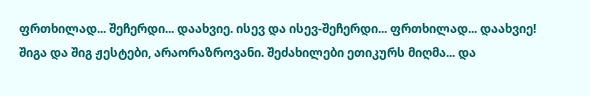ფრთხილად... შეჩერდი... დაახვიე. ისევ და ისევ-შეჩერდი... ფრთხილად... დაახვიე! შიგა და შიგ ჟესტები, არაორაზროვანი. შეძახილები ეთიკურს მიღმა... და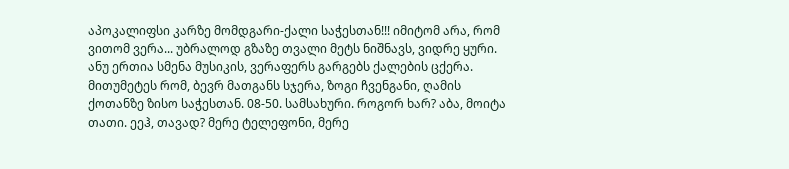აპოკალიფსი კარზე მომდგარი-ქალი საჭესთან!!! იმიტომ არა, რომ ვითომ ვერა... უბრალოდ გზაზე თვალი მეტს ნიშნავს, ვიდრე ყური. ანუ ერთია სმენა მუსიკის, ვერაფერს გარგებს ქალების ცქერა. მითუმეტეს რომ, ბევრ მათგანს სჯერა, ზოგი ჩვენგანი, ღამის ქოთანზე ზისო საჭესთან. 08-50. სამსახური. როგორ ხარ? აბა, მოიტა თათი. ეეჰ, თავად? მერე ტელეფონი, მერე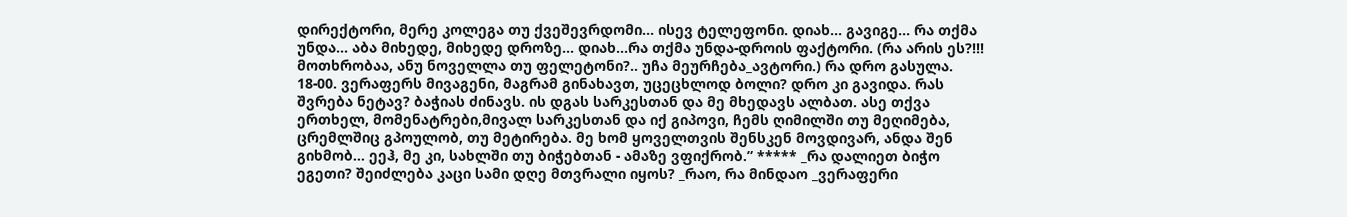დირექტორი, მერე კოლეგა თუ ქვეშევრდომი... ისევ ტელეფონი. დიახ... გავიგე... რა თქმა უნდა... აბა მიხედე, მიხედე დროზე... დიახ...რა თქმა უნდა-დროის ფაქტორი. (რა არის ეს?!!! მოთხრობაა, ანუ ნოველლა თუ ფელეტონი?.. უჩა მეურჩება_ავტორი.) რა დრო გასულა. 18-00. ვერაფერს მივაგენი, მაგრამ გინახავთ, უცეცხლოდ ბოლი? დრო კი გავიდა. რას შვრება ნეტავ? ბაჭიას ძინავს. ის დგას სარკესთან და მე მხედავს ალბათ. ასე თქვა ერთხელ, მომენატრები,მივალ სარკესთან და იქ გიპოვი, ჩემს ღიმილში თუ მეღიმება, ცრემლშიც გპოულობ, თუ მეტირება. მე ხომ ყოველთვის შენსკენ მოვდივარ, ანდა შენ გიხმობ... ეეჰ, მე კი, სახლში თუ ბიჭებთან - ამაზე ვფიქრობ.” ***** _რა დალიეთ ბიჭო ეგეთი? შეიძლება კაცი სამი დღე მთვრალი იყოს? _რაო, რა მინდაო _ვერაფერი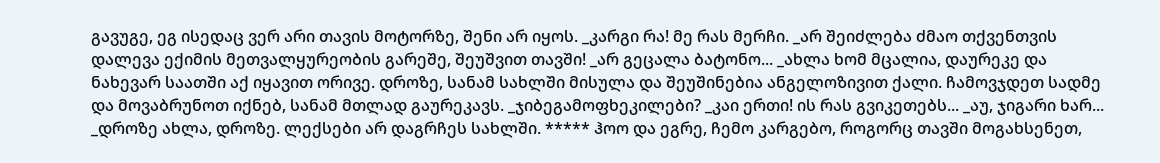გავუგე, ეგ ისედაც ვერ არი თავის მოტორზე, შენი არ იყოს. _კარგი რა! მე რას მერჩი. _არ შეიძლება ძმაო თქვენთვის დალევა ექიმის მეთვალყურეობის გარეშე, შეუშვით თავში! _არ გეცალა ბატონო... _ახლა ხომ მცალია, დაურეკე და ნახევარ საათში აქ იყავით ორივე. დროზე, სანამ სახლში მისულა და შეუშინებია ანგელოზივით ქალი. ჩამოვჯდეთ სადმე და მოვაბრუნოთ იქნებ, სანამ მთლად გაურეკავს. _ჯიბეგამოფხეკილები? _კაი ერთი! ის რას გვიკეთებს... _აუ, ჯიგარი ხარ... _დროზე ახლა, დროზე. ლექსები არ დაგრჩეს სახლში. ***** ჰოო და ეგრე, ჩემო კარგებო, როგორც თავში მოგახსენეთ,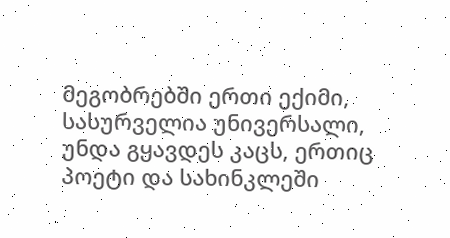მეგობრებში ერთი ექიმი, სასურველია უნივერსალი, უნდა გყავდეს კაცს, ერთიც პოეტი და სახინკლეში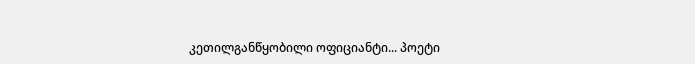კეთილგანწყობილი ოფიციანტი... პოეტი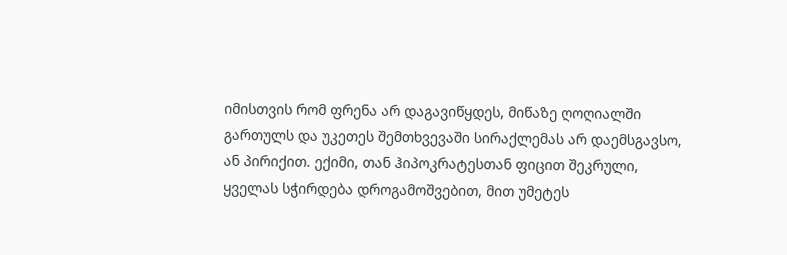იმისთვის რომ ფრენა არ დაგავიწყდეს, მიწაზე ღოღიალში გართულს და უკეთეს შემთხვევაში სირაქლემას არ დაემსგავსო, ან პირიქით. ექიმი, თან ჰიპოკრატესთან ფიცით შეკრული, ყველას სჭირდება დროგამოშვებით, მით უმეტეს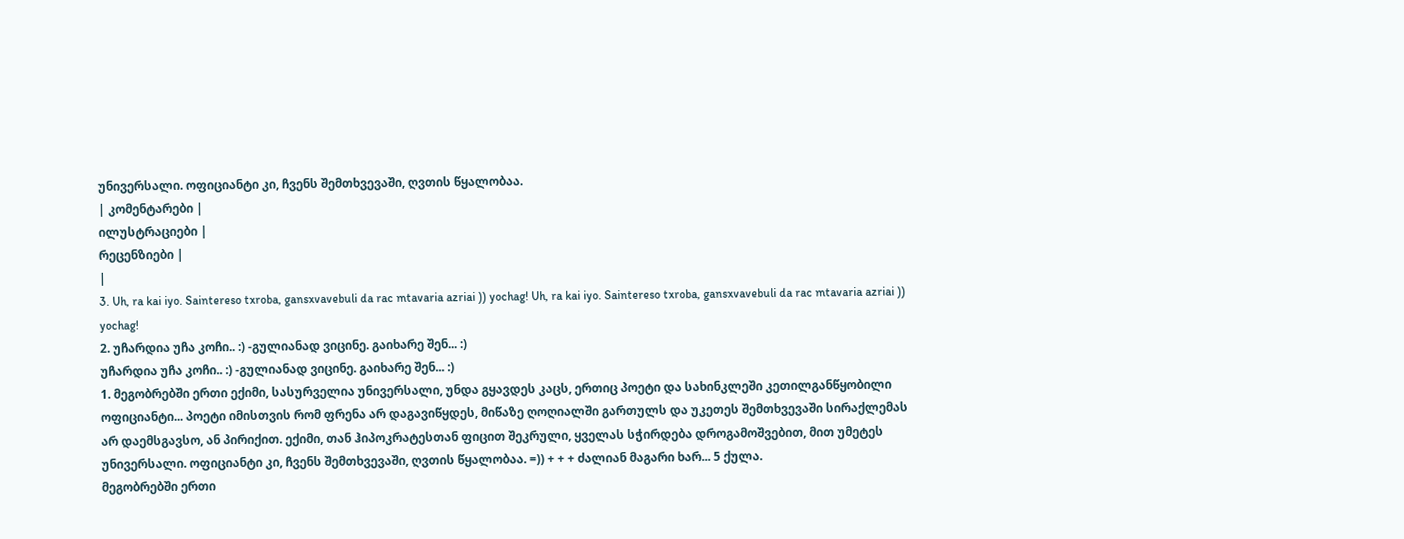უნივერსალი. ოფიციანტი კი, ჩვენს შემთხვევაში, ღვთის წყალობაა.
| კომენტარები |
ილუსტრაციები |
რეცენზიები |
|
3. Uh, ra kai iyo. Saintereso txroba, gansxvavebuli da rac mtavaria azriai )) yochag! Uh, ra kai iyo. Saintereso txroba, gansxvavebuli da rac mtavaria azriai )) yochag!
2. უჩარდია უჩა კოჩი.. :) -გულიანად ვიცინე. გაიხარე შენ... :)
უჩარდია უჩა კოჩი.. :) -გულიანად ვიცინე. გაიხარე შენ... :)
1. მეგობრებში ერთი ექიმი, სასურველია უნივერსალი, უნდა გყავდეს კაცს, ერთიც პოეტი და სახინკლეში კეთილგანწყობილი ოფიციანტი... პოეტი იმისთვის რომ ფრენა არ დაგავიწყდეს, მიწაზე ღოღიალში გართულს და უკეთეს შემთხვევაში სირაქლემას არ დაემსგავსო, ან პირიქით. ექიმი, თან ჰიპოკრატესთან ფიცით შეკრული, ყველას სჭირდება დროგამოშვებით, მით უმეტეს უნივერსალი. ოფიციანტი კი, ჩვენს შემთხვევაში, ღვთის წყალობაა. =)) + + + ძალიან მაგარი ხარ... 5 ქულა.
მეგობრებში ერთი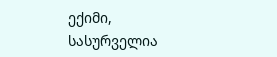ექიმი, სასურველია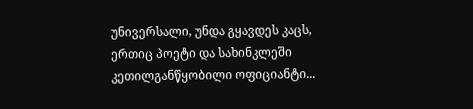უნივერსალი, უნდა გყავდეს კაცს, ერთიც პოეტი და სახინკლეში კეთილგანწყობილი ოფიციანტი...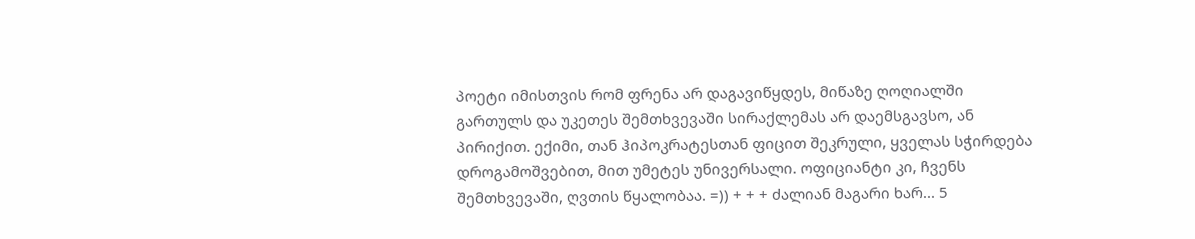პოეტი იმისთვის რომ ფრენა არ დაგავიწყდეს, მიწაზე ღოღიალში გართულს და უკეთეს შემთხვევაში სირაქლემას არ დაემსგავსო, ან პირიქით. ექიმი, თან ჰიპოკრატესთან ფიცით შეკრული, ყველას სჭირდება დროგამოშვებით, მით უმეტეს უნივერსალი. ოფიციანტი კი, ჩვენს შემთხვევაში, ღვთის წყალობაა. =)) + + + ძალიან მაგარი ხარ... 5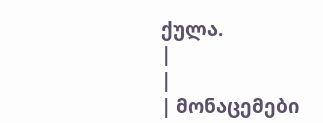ქულა.
|
|
| მონაცემები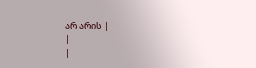არ არის |
|
|